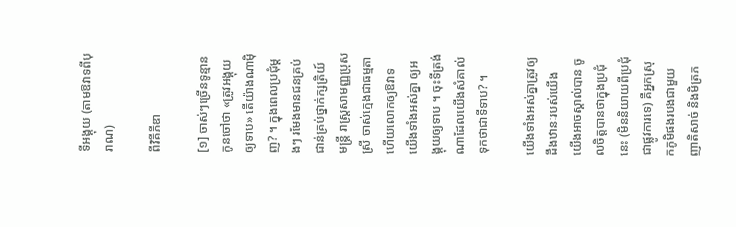ទីអង្គុយ (តាមឱវាទពីបុរាណ)

ពីវិគីភីឌា

[១] ចាស់ៗច្រើនទូន្មានកូនចៅថា «ត្រូវអង្គុយឲ្យទាប» តើយ៉ាងណាម៉ិញ? ។ ក្នុងពេលប្រជុំម្ដងៗ រមែងមានជនគ្រប់ជាន់គ្រប់ថ្នាក់ក្សត្រិយ៍ មន្ត្រី រាស្ត្រសាមញ្ញប្រុសស្រី ចាស់ក្មេងជាធម្មតា ហើយលោកឲ្យឱវាទយើងទាំងអស់គ្នា ឲ្យអង្គុយឲ្យទាប ។ ចុះទីត្រង់ណាដែលយើងសំគាល់ទុកថាជាទីទាប? ។

យើងទាំងអស់គ្នាត្រូវឲ្យដឹងឋានៈរបស់យើង យើងអាចស្គាល់បាន ចូលចិត្តបានថាក្នុងប្រជុំនេះ (មិននិយាយពីប្រជុំជាផ្លូវការទេ) គឺអ្នកស្រុកភូមិផងរបងជាមួយញាតិសាច់ និងមិត្រភ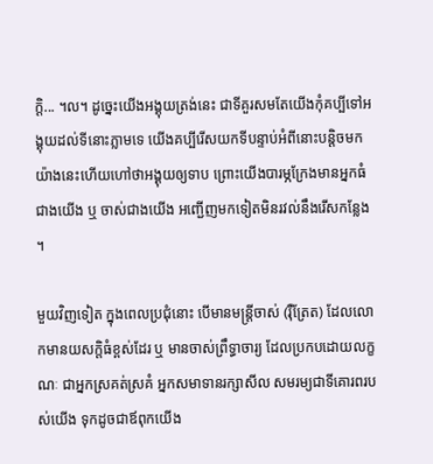ក្ដិ... ។ល។ ដូច្នេះយើងអង្គុយត្រង់នេះ ជាទីគួរសមតែយើងកុំគប្បីទៅអង្គុយដល់ទីនោះភ្លាមទេ យើងគប្បីរើសយកទីបន្ទាប់អំពីនោះបន្តិចមក យ៉ាងនេះហើយហៅថាអង្គុយឲ្យទាប ព្រោះយើងបារម្ភក្រែងមានអ្នកធំជាងយើង ឬ ចាស់ជាងយើង អញ្ជើញមកទៀតមិនរវល់នឹងរើសកន្លែង ។

មួយវិញទៀត ក្នុងពេលប្រជុំនោះ បើមានមន្ត្រីចាស់ (រ៉ឺត្រែត) ដែលលោកមានយសក្ដិធំខ្ពស់ដែរ ឬ មានចាស់ព្រឹទ្ធាចារ្យ ដែលប្រកបដោយលក្ខណៈ ជាអ្នកស្រគត់ស្រគំ អ្នកសមាទានរក្សាសីល សមរម្យជាទីគោរពរបស់យើង ទុកដូចជាឪពុកយើង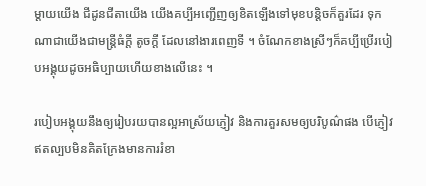ម្ដាយយើង ជីដូនជីតាយើង យើងគប្បីអញ្ជើញឲ្យខិតឡើងទៅមុខបន្តិចក៏គួរដែរ ទុកណាជាយើងជាមន្ត្រីធំក្ដី តូចក្ដី ដែលនៅងារពេញទី ។ ចំណែកខាងស្រីៗក៏គប្បីប្រើរបៀបអង្គុយដូចអធិប្បាយហើយខាងលើនេះ ។

របៀបអង្គុយនឹងឲ្យរៀបរយបានល្អអាស្រ័យភ្ញៀវ និងការគួរសមឲ្យបរិបូណ៌ផង បើភ្ញៀវឥតល្បបមិនគិតក្រែងមានការរំខា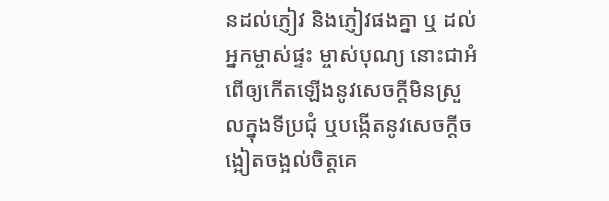នដល់ភ្ញៀវ និងភ្ញៀវផងគ្នា ឬ ដល់អ្នកម្ចាស់ផ្ទះ ម្ចាស់បុណ្យ នោះជាអំពើឲ្យកើតឡើងនូវសេចក្ដីមិនស្រួលក្នុងទីប្រជុំ ឬបង្កើតនូវសេចក្ដីចង្អៀតចង្អល់ចិត្តគេ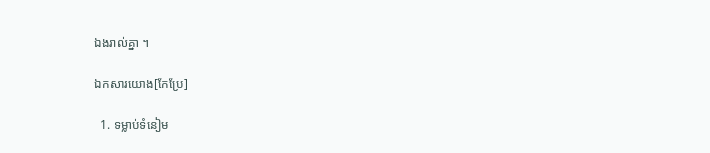ឯងរាល់គ្នា ។

ឯកសារយោង[កែប្រែ]

  1. ទម្លាប់ទំនៀម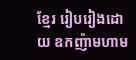ខ្មែរ រៀបរៀងដោយ ឧកញ៉ាមហាម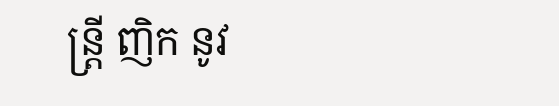ន្ត្រី ញិក នូវ